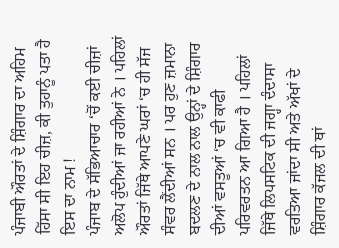ਪੰਜਾਬੀ ਔਰਤਾਂ ਦੇ ਸ਼ਿੰਗਾਰ ਦਾ ਅਹਿਮ ਹਿੱਸਾ ਸੀ ਇਹ ਚੀਜ਼, ਕੀ ਤੁਹਾਨੂੰ ਪਤਾ ਹੈ ਇਸ ਦਾ ਨਾਮ !
ਪੰਜਾਬ ਦੇ ਸੱਭਿਆਚਾਰ ‘ਚੋਂ ਕਈ ਚੀਜ਼ਾਂ ਅਲੋਪ ਹੁੰਦੀਆਂ ਜਾ ਰਹੀਆਂ ਨੇ । ਪਹਿਲਾਂ ਔਰਤਾਂ ਜਿੱਥੇ ਆਪਣੇ ਘਰਾਂ ‘ਚ ਹੀ ਸੱਜ ਸੰਵਰ ਲੈਂਦੀਆਂ ਸਨ । ਪਰ ਹੁਣ ਜ਼ਮਾਨਾ ਬਦਲਣ ਦੇ ਨਾਲ ਨਾਲ ਉਨ੍ਹਾਂ ਦੇ ਸ਼ਿੰਗਾਰ ਦੀਆਂ ਵਸਤੂਆਂ ‘ਚ ਵੀ ਕਾਫੀ ਪਰਿਵਰਤਨ ਆ ਗਿਆ ਹੈ । ਪਹਿਲਾਂ ਜਿੱਥੇ ਲਿਪਸਟਿਕ ਦੀ ਜਗ੍ਹਾ ਦੰਦਾਸਾ ਵਰਤਿਆ ਜਾਂਦਾ ਸੀ ਅਤੇ ਅੱਖਾਂ ਦੇ ਸ਼ਿੰਗਾਰ ਕੱਜਲ ਦੀ ਥਾਂ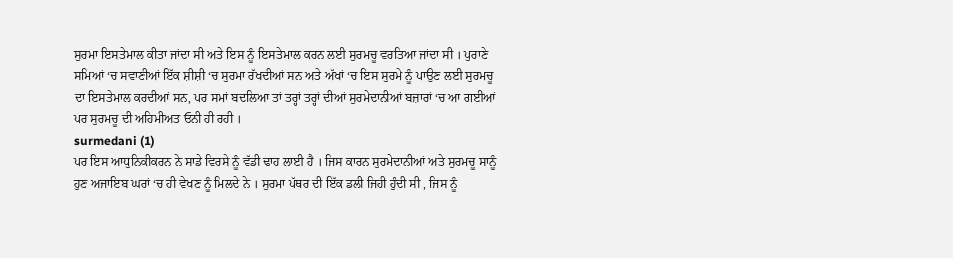ਸੁਰਮਾ ਇਸਤੇਮਾਲ ਕੀਤਾ ਜਾਂਦਾ ਸੀ ਅਤੇ ਇਸ ਨੂੰ ਇਸਤੇਮਾਲ ਕਰਨ ਲਈ ਸੁਰਮਚੂ ਵਰਤਿਆ ਜਾਂਦਾ ਸੀ । ਪੁਰਾਣੇ ਸਮਿਆਂ ‘ਚ ਸਵਾਣੀਆਂ ਇੱਕ ਸ਼ੀਸ਼ੀ ‘ਚ ਸੁਰਮਾ ਰੱਖਦੀਆਂ ਸਨ ਅਤੇ ਅੱਖਾਂ ‘ਚ ਇਸ ਸੁਰਮੇ ਨੂੰ ਪਾਉਣ ਲਈ ਸੁਰਮਚੂ ਦਾ ਇਸਤੇਮਾਲ ਕਰਦੀਆਂ ਸਨ, ਪਰ ਸਮਾਂ ਬਦਲਿਆ ਤਾਂ ਤਰ੍ਹਾਂ ਤਰ੍ਹਾਂ ਦੀਆਂ ਸੁਰਮੇਦਾਨੀਆਂ ਬਜ਼ਾਰਾਂ ‘ਚ ਆ ਗਈਆਂ ਪਰ ਸੁਰਮਚੂ ਦੀ ਅਹਿਮੀਅਤ ਓਨੀ ਹੀ ਰਹੀ ।
surmedani (1)
ਪਰ ਇਸ ਆਧੁਨਿਕੀਕਰਨ ਨੇ ਸਾਡੇ ਵਿਰਸੇ ਨੂੰ ਵੱਡੀ ਢਾਹ ਲਾਈ ਹੈ । ਜਿਸ ਕਾਰਨ ਸੁਰਮੇਦਾਨੀਆਂ ਅਤੇ ਸੁਰਮਚੂ ਸਾਨੂੰ ਹੁਣ ਅਜਾਇਬ ਘਰਾਂ ‘ਚ ਹੀ ਵੇਖਣ ਨੂੰ ਮਿਲਦੇ ਨੇ । ਸੁਰਮਾ ਪੱਥਰ ਦੀ ਇੱਕ ਡਲੀ ਜਿਹੀ ਹੁੰਦੀ ਸੀ , ਜਿਸ ਨੂੰ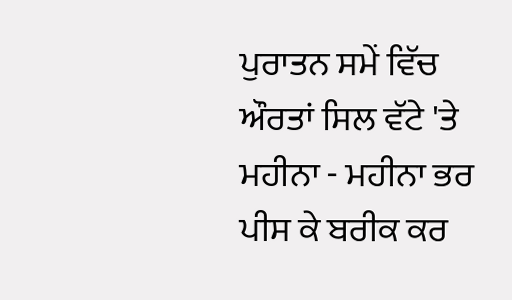ਪੁਰਾਤਨ ਸਮੇਂ ਵਿੱਚ ਔਰਤਾਂ ਸਿਲ ਵੱਟੇ 'ਤੇ ਮਹੀਨਾ - ਮਹੀਨਾ ਭਰ ਪੀਸ ਕੇ ਬਰੀਕ ਕਰ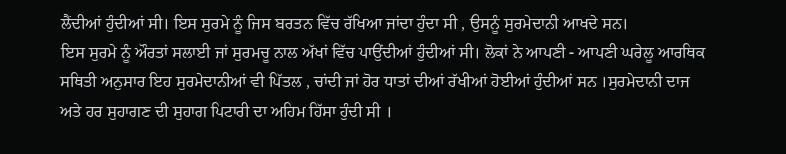ਲੈਂਦੀਆਂ ਹੁੰਦੀਆਂ ਸੀ। ਇਸ ਸੁਰਮੇ ਨੂੰ ਜਿਸ ਬਰਤਨ ਵਿੱਚ ਰੱਖਿਆ ਜਾਂਦਾ ਹੁੰਦਾ ਸੀ , ਉਸਨੂੰ ਸੁਰਮੇਦਾਨੀ ਆਖਦੇ ਸਨ।
ਇਸ ਸੁਰਮੇ ਨੂੰ ਔਰਤਾਂ ਸਲਾਈ ਜਾਂ ਸੁਰਮਚੂ ਨਾਲ ਅੱਖਾਂ ਵਿੱਚ ਪਾਉਂਦੀਆਂ ਹੁੰਦੀਆਂ ਸੀ। ਲੋਕਾਂ ਨੇ ਆਪਣੀ - ਆਪਣੀ ਘਰੇਲੂ ਆਰਥਿਕ ਸਥਿਤੀ ਅਨੁਸਾਰ ਇਹ ਸੁਰਮੇਦਾਨੀਆਂ ਵੀ ਪਿੱਤਲ , ਚਾਂਦੀ ਜਾਂ ਹੋਰ ਧਾਤਾਂ ਦੀਆਂ ਰੱਖੀਆਂ ਹੋਈਆਂ ਹੁੰਦੀਆਂ ਸਨ ।ਸੁਰਮੇਦਾਨੀ ਦਾਜ ਅਤੇ ਹਰ ਸੁਹਾਗਣ ਦੀ ਸੁਹਾਗ ਪਿਟਾਰੀ ਦਾ ਅਹਿਮ ਹਿੱਸਾ ਹੁੰਦੀ ਸੀ ।